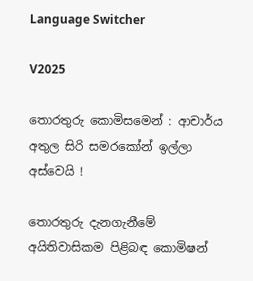Language Switcher

V2025

තොරතුරු කොමිසමෙන් : ආචාර්ය අතුල සිරි සමරකෝන් ඉල්ලා අස්වෙයි !

තොරතුරු දැනගැනීමේ අයිතිවාසිකම පිළිබඳ කොමිෂන්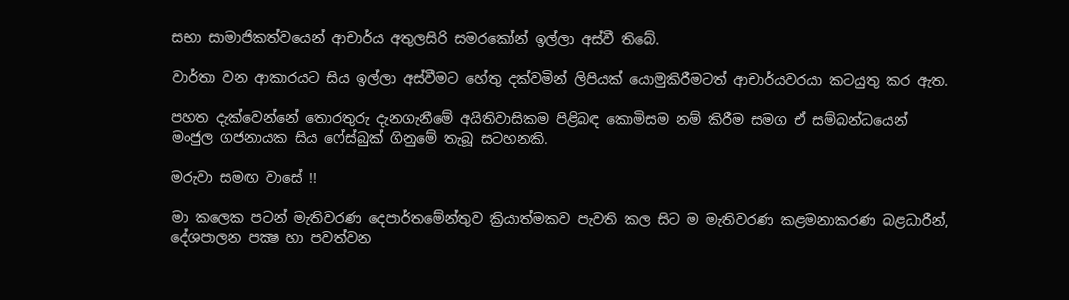සභා සාමාජිකත්වයෙන් ආචාර්ය අතුලසිරි සමරකෝන් ඉල්ලා අස්වී තිබේ.

වාර්තා වන ආකාරයට සිය ඉල්ලා අස්වීමට හේතු දක්වමින් ලිපියක් යොමුකිරීමටත් ආචාර්යවරයා කටයුතු කර ඇත.

පහත දැක්වෙන්නේ තොරතුරු දැනගැනීමේ අයිතිවාසිකම පිළිබඳ කොමිසම නම් කිරීම සමග ඒ සම්බන්ධයෙන් මංජුල ගජනායක සිය ෆේස්බුක් ගිනුමේ තැබූ සටහනකි.

මරුවා සමඟ වාසේ !!

මා කලෙක පටන් මැතිවරණ දෙපාර්තමේන්තුව ක්‍රියාත්මකව පැවති කල සිට ම මැතිවරණ කළමනාකරණ බළධාරීන්, දේශපාලන පක්‍ෂ හා පවත්වන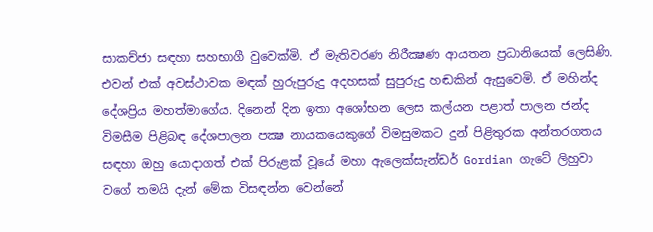සාකච්ජා සඳහා සහභාගී වුවෙක්මි. ඒ මැතිවරණ නිරීක්‍ෂණ ආයතන ප්‍රධානියෙක් ලෙසිණි. එවන් එක් අවස්ථාවක මඳක් හුරුපුරුදු අදහසක් සුපුරුදු හඬකින් ඇසුවෙමි. ඒ මහින්ද දේශප්‍රිය මහත්මාගේය. දිනෙන් දින ඉතා අශෝභන ලෙස කල්යන පළාත් පාලන ජන්ද විමසීම පිළිබඳ දේශපාලන පක්‍ෂ නායකයෙකුගේ විමසුමකට දුන් පිළිතුරක අන්තරගතය සඳහා ඔහු යොදාගත් එක් පිරුළක් වූයේ මහා ඇලෙක්සැන්ඩර් Gordian ගැටේ ලිහුවා වගේ තමයි දැන් මේක විසඳන්න වෙන්නේ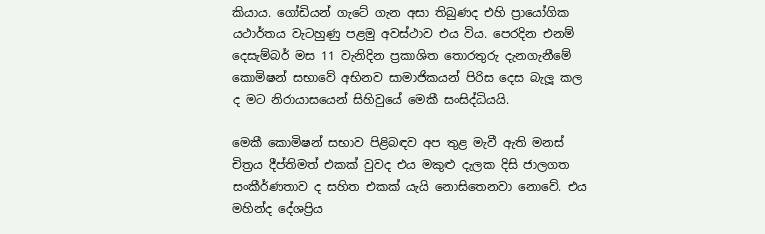කියාය. ගෝඩියන් ගැටේ ගැන අසා තිබුණද එහි ප්‍රායෝගික යථාර්තය වැටහුණු පළමු අවස්ථාව එය විය. පෙරදින එනම් දෙසැම්බර් මස 11 වැනිදින ප්‍රකාශිත තොරතුරු දැනගැනීමේ කොමිෂන් සභාවේ අභිනව සාමාජිකයන් පිරිස දෙස බැලූ කල ද මට නිරායාසයෙන් සිහිවුයේ මෙකී සංසිද්ධියයි.

මෙකී කොමිෂන් සභාව පිළිබඳව අප තුළ මැවී ඇති මනස් චිත්‍රය දීප්තිමත් එකක් වුවද එය මකුළු දැලක දිසි ජාලගත සංකීර්ණතාව ද සහිත එකක් යැයි නොසිතෙනවා නොවේ. එය මහින්ද දේශප්‍රිය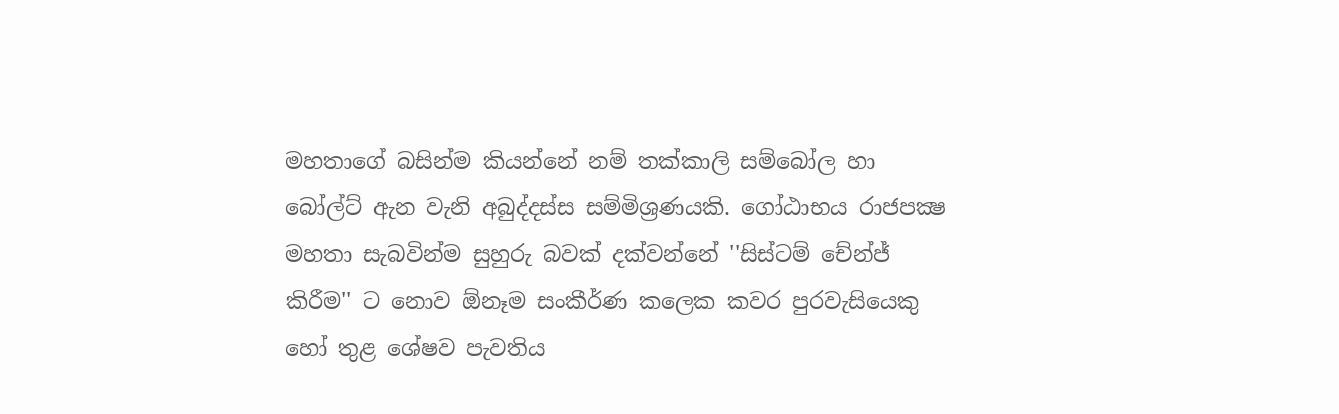මහතාගේ බසින්ම කියන්නේ නම් තක්කාලි සම්බෝල හා බෝල්ට් ඇන වැනි අබුද්දස්ස සම්මිශ්‍රණයකි. ගෝඨාභය රාජපක්‍ෂ මහතා සැබවින්ම සුහුරු බවක් දක්වන්නේ ''සිස්ටම් චේන්ජ් කිරීම'' ට නොව ඕනෑම සංකීර්ණ කලෙක කවර පුරවැසියෙකු හෝ තුළ ශේෂව පැවතිය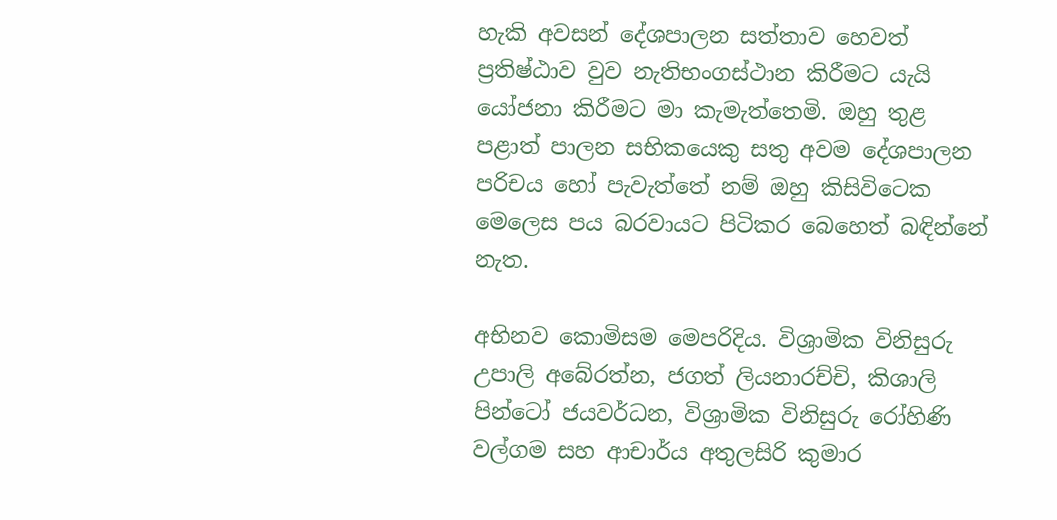හැකි අවසන් දේශපාලන සත්තාව හෙවත් ප්‍රතිෂ්ඨාව වුව නැතිභංගස්ථාන කිරීමට යැයි යෝජනා කිරීමට මා කැමැත්තෙමි. ඔහු තුළ පළාත් පාලන සභිකයෙකු සතු අවම දේශපාලන පරිචය හෝ පැවැත්තේ නම් ඔහු කිසිවිටෙක මෙලෙස පය බරවායට පිටිකර බෙහෙත් බඳින්නේ නැත.

අභිනව කොමිසම මෙපරිදිය. විශ්‍රාමික විනිසුරු උපාලි අබේරත්න, ජගත් ලියනාරච්චි, කිශාලි පින්ටෝ ජයවර්ධන, විශ්‍රාමික විනිසුරු රෝහිණි වල්ගම සහ ආචාර්ය අතුලසිරි කුමාර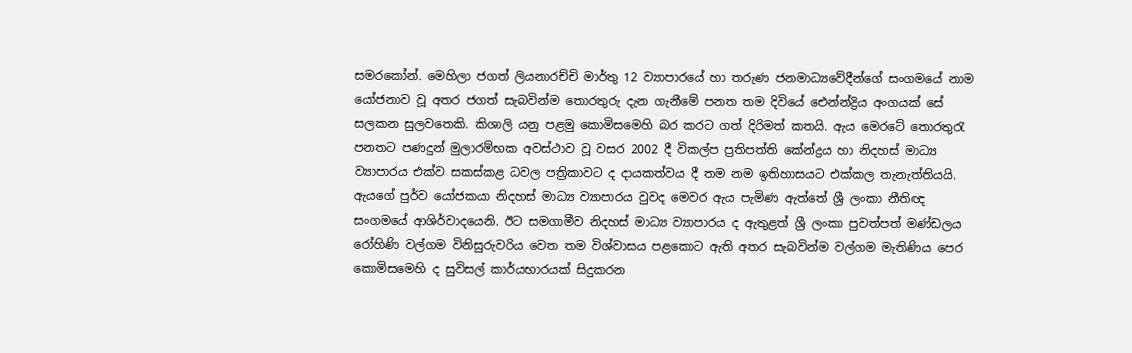සමරකෝන්. මෙහිලා ජගත් ලියනාරච්චි මාර්තු 12 ව්‍යාපාරයේ හා තරුණ ජනමාධ්‍යවේදීන්ගේ සංගමයේ නාම යෝජනාව වූ අතර ජගත් සැබවින්ම තොරතුරු දැන ගැනීමේ පනත තම දිවියේ ඓන්න්ද්‍රිය අංගයක් සේ සලකන සුලවතෙකි. කිශාලි යනු පළමු කොමිසමෙහි බර කරට ගත් දිරිමත් කතයි. ඇය මෙරටේ තොරතුරැ පනතට පණදුන් මුලාරම්භක අවස්ථාව වූ වසර 2002 දී විකල්ප ප්‍රතිපත්ති කේන්ද්‍රය හා නිදහස් මාධ්‍ය ව්‍යාපාරය එක්ව සකස්කළ ධවල පත්‍රිකාවට ද දායකත්වය දී තම නම ඉතිහාසයට එක්කල තැනැත්තියයි. ඇයගේ පුර්ව යෝජකයා නිදහස් මාධ්‍ය ව්‍යාපාරය වුවද මෙවර ඇය පැමිණ ඇත්තේ ශ්‍රී ලංකා නීතිඥ සංගමයේ ආශිර්වාදයෙනි. ඊට සමගාමීව නිදහස් මාධ්‍ය ව්‍යාපාරය ද ඇතුළත් ශ්‍රී ලංකා පුවත්පත් මණ්ඩලය රෝහිණි වල්ගම විනිසුරුවරිය වෙත තම විශ්වාසය පළකොට ඇති අතර සැබවින්ම වල්ගම මැතිණිය පෙර කොමිසමෙහි ද සුවිසල් කාර්යභාරයක් සිදුකරන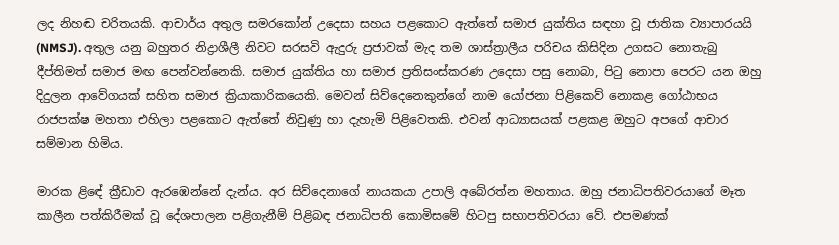ලද නිහඬ චරිතයකි. ආචාර්ය අතුල සමරකෝන් උදෙසා සහය පළකොට ඇත්තේ සමාජ යුක්තිය සඳහා වූ ජාතික ව්‍යාපාරයයි (NMSJ). අතුල යනු බහුතර නිද්‍රාශීලී නිවට සරසවි ඇදුරු ප්‍රජාවක් මැද තම ශාස්ත්‍රාලීය පරිචය කිසිදින උගසට නොතැබු දීප්තිමත් සමාජ මඟ පෙන්වන්නෙකි. සමාජ යුක්තිය හා සමාජ ප්‍රතිසංස්කරණ උදෙසා පසු නොබා, පිටු නොපා පෙරට යන ඔහු දිදුලන ආවේගයක් සහිත සමාජ ක්‍රියාකාරිකයෙකි. මෙවන් සිව්දෙනෙකුන්ගේ නාම යෝජනා පිළිකෙව් නොකළ ගෝඨාභය රාජපක්ෂ මහතා එහිලා පළකොට ඇත්තේ නිවුණු හා දැහැමි පිළිවෙතකි. එවන් ආධ්‍යාසයක් පළකළ ඔහුට අපගේ ආචාර සම්මාන හිමිය.

මාරක ළිඳේ ක්‍රීඩාව ඇරඹෙන්නේ දැන්ය. අර සිව්දෙනාගේ නායකයා උපාලි අබේරත්න මහතාය. ඔහු ජනාධිපතිවරයාගේ මෑත කාලීන පත්කිරීමක් වූ දේශපාලන පළිගැනීම් පිළිබඳ ජනාධිපති කොමිසමේ හිටපු සභාපතිවරයා වේ. එපමණක්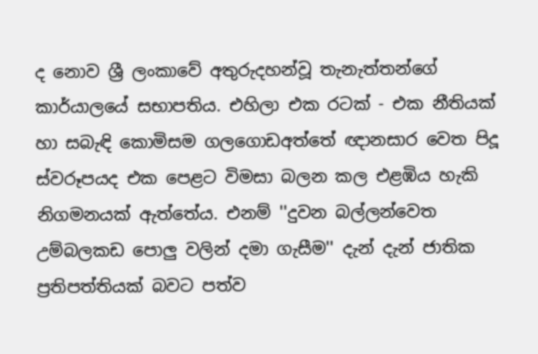ද නොව ශ්‍රී ලංකාවේ අතුරුදහන්වූ තැනැත්තන්ගේ කාර්යාලයේ සභාපතිය. එහිලා එක රටක් - එක නීතියක් හා සබැඳි කොමිසම ගලගොඩඅත්තේ ඥානසාර වෙත පිදූ ස්වරූපයද එක පෙළට විමසා බලන කල එළඹිය හැකි නිගමනයක් ඇත්තේය. එනම් ''දුවන බල්ලන්වෙත උම්බලකඩ පොලු වලින් දමා ගැසීම'' දැන් දැන් ජාතික ප්‍රතිපත්තියක් බවට පත්ව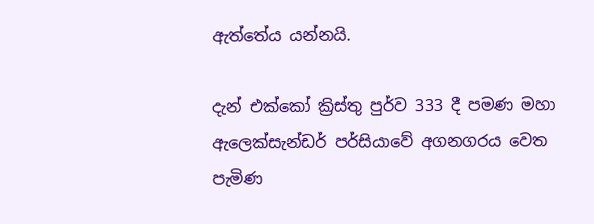ඇත්තේය යන්නයි.

දැන් එක්කෝ ක්‍රිස්තු පුර්ව 333 දී පමණ මහා ඇලෙක්සැන්ඩර් පර්සියාවේ අගනගරය වෙත පැමිණ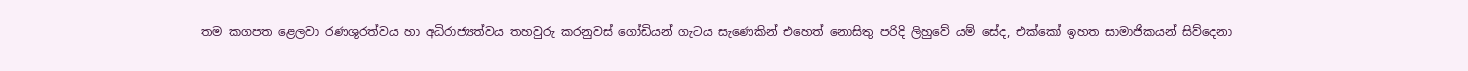තම කගපත ළෙලවා රණශුරත්වය හා අධිරාජ්‍යත්වය තහවුරු කරනුවස් ගෝඩියන් ගැටය සැණෙකින් එහෙත් නොසිතු පරිදි ලිහුවේ යම් සේද, එක්කෝ ඉහත සාමාජිකයන් සිව්දෙනා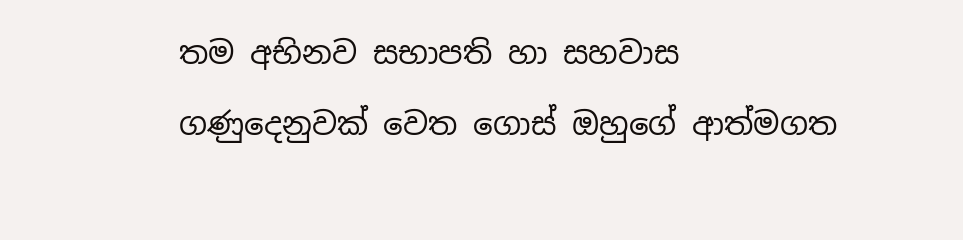තම අභිනව සභාපති හා සහවාස ගණුදෙනුවක් වෙත ගොස් ඔහුගේ ආත්මගත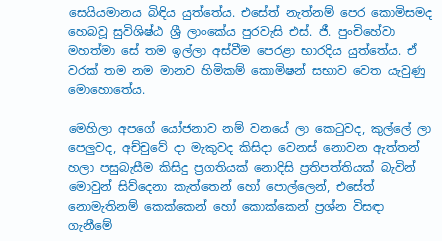සෙයියමානය බිඳිය යුත්තේය. එසේත් නැත්නම් පෙර කොමිසමද හෙබවූ සුවිශිෂ්ඨ ශ්‍රී ලාංකේය පුරවැසි එස්. ජී. පුංචිහේවා මහත්මා සේ තම ඉල්ලා අස්වීම පෙරළා භාරදිය යුත්තේය. ඒ වරක් තම නම මානව හිමිකම් කොමිෂන් සභාව වෙත යැවුණු මොහොතේය.

මෙහිලා අපගේ යෝජනාව නම් වනයේ ලා කෙටුවද, කුල්ලේ ලා පෙලුවද, අච්චුවේ දා මැකුවද කිසිදා වෙනස් නොවන ඇත්තන් හලා පසුබැසීම කිසිදු ප්‍රගතියක් නොදිසි ප්‍රතිපත්තියක් බැවින් මොවුන් සිව්දෙනා කැත්තෙන් හෝ පොල්ලෙන්, එසේත් නොමැතිනම් කෙක්කෙන් හෝ කොක්කෙන් ප්‍රශ්න විසඳා ගැනීමේ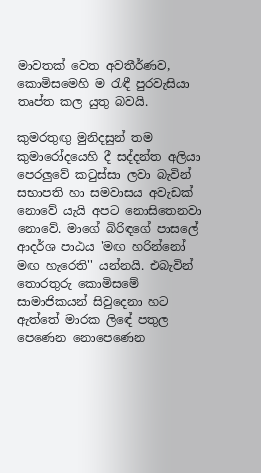මාවතක් වෙත අවතීර්ණව, කොමිසමෙහි ම රැඳී පුරවැසියා තෘප්ත කල යුතු බවයි.

කුමරතුඟු මුනිදසුන් තම කුමාරෝදයෙහි දී සද්දන්ත අලියා පෙරලුවේ කටුස්සා ලවා බැවින් සභාපති හා සමවාසය අවැඩක් නොවේ යැයි අපට නොසිතෙනවා නොවේ. මාගේ බිරිඳගේ පාසලේ ආදර්ශ පාඨය 'මඟ හරින්නෝ මඟ හැරෙති'' යන්නයි. එබැවින් තොරතුරු කොමිසමේ සාමාජිකයන් සිවුදෙනා හට ඇත්තේ මාරක ලිඳේ පතුල පෙණෙන නොපෙණෙන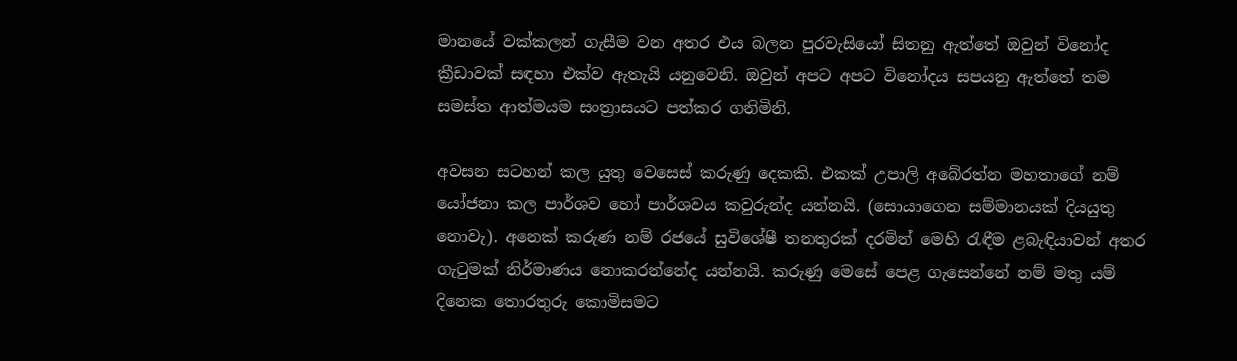මානයේ වක්කලන් ගැසීම වන අතර එය බලන පුරවැසියෝ සිතනු ඇත්තේ ඔවුන් විනෝද ක්‍රීඩාවක් සඳහා එක්ව ඇතැයි යනුවෙනි. ඔවුන් අපට අපට විනෝදය සපයනු ඇත්තේ තම සමස්ත ආත්මයම සංත්‍රාසයට පත්කර ගනිමිනි.

අවසන සටහන් කල යුතු වෙසෙස් කරුණු දෙකකි. එකක් උපාලි අබේරත්න මහතාගේ නම් යෝජනා කල පාර්ශව හෝ පාර්ශවය කවුරුන්ද යන්නයි. (සොයාගෙන සම්මානයක් දියයුතු නොවැ). අනෙක් කරුණ නම් රජයේ සුවිශේෂී තනතුරක් දරමින් මෙහි රැඳීම ළබැඳියාවන් අතර ගැටුමක් නිර්මාණය නොකරන්නේද යන්නයි. කරුණු මෙසේ පෙළ ගැසෙන්නේ නම් මතු යම් දිනෙක තොරතුරු කොමිසමට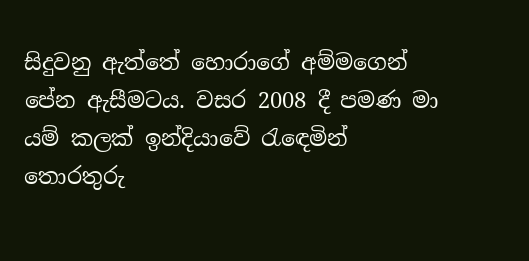සිදුවනු ඇත්තේ හොරාගේ අම්මගෙන් පේන ඇසීමටය. වසර 2008 දී පමණ මා යම් කලක් ඉන්දියාවේ රැඳෙමින් තොරතුරු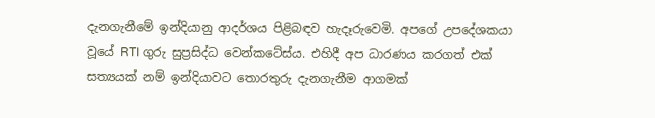දැනගැනීමේ ඉන්දියානු ආදර්ශය පිළිබඳව හැදෑරුවෙමි. අපගේ උපදේශකයා වූයේ RTI ගුරු සුප්‍රසිද්ධ වෙන්කටේස්ය. එහිදී අප ධාරණය කරගත් එක් සත්‍යයක් නම් ඉන්දියාවට තොරතුරු දැනගැනීම ආගමක්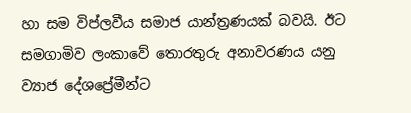හා සම විප්ලවීය සමාජ යාන්ත්‍රණයක් බවයි. ඊට සමගාමිව ලංකාවේ තොරතුරු අනාවරණය යනු ව්‍යාජ දේශප්‍රේමීන්ට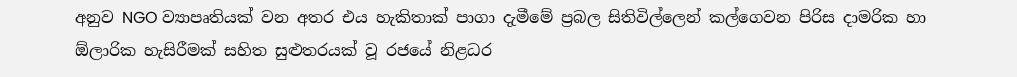අනුව NGO ව්‍යාපෘතියක් වන අතර එය හැකිතාක් පාගා දැමීමේ ප්‍රබල සිතිවිල්ලෙන් කල්ගෙවන පිරිස දාමරික හා ඕලාරික හැසිරීමක් සහිත සුළුතරයක් වූ රජයේ නිළධර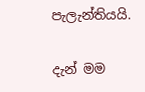පැලැන්තියයි.

දැන් මම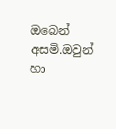ඔබෙන් අසමි.ඔවුන් හා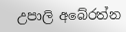උපාලි අබේරත්න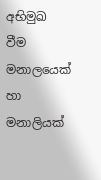අභිමුඛ වීම මනාලයෙක් හා මනාලියක්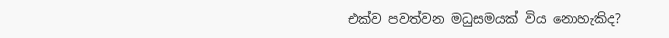එක්ව පවත්වන මධුසමයක් විය නොහැකිද?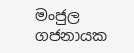මංජුල ගජනායක